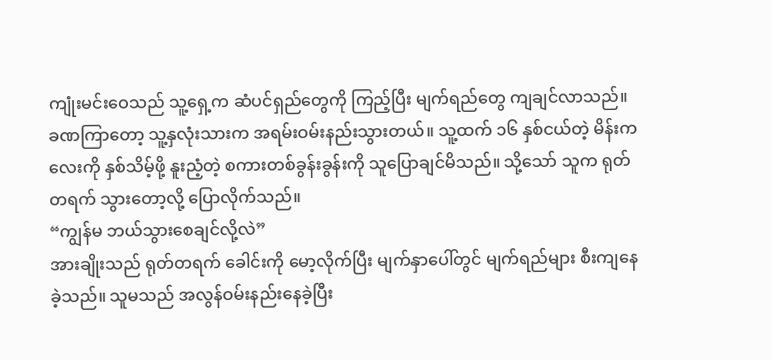ကျုံးမင်းဝေသည် သူ့ရှေ့က ဆံပင်ရှည်တွေကို ကြည့်ပြီး မျက်ရည်တွေ ကျချင်လာသည်။ ခဏကြာတော့ သူ့နှလုံးသားက အရမ်းဝမ်းနည်းသွားတယ်။ သူ့ထက် ၁၆ နှစ်ငယ်တဲ့ မိန်းကလေးကို နှစ်သိမ့်ဖို့ နူးညံ့တဲ့ စကားတစ်ခွန်းခွန်းကို သူပြောချင်မိသည်။ သို့သော် သူက ရုတ်တရက် သွားတော့လို့ ပြောလိုက်သည်။
“ကျွန်မ ဘယ်သွားစေချင်လို့လဲ”
အားချိုးသည် ရုတ်တရက် ခေါင်းကို မော့လိုက်ပြီး မျက်နှာပေါ်တွင် မျက်ရည်များ စီးကျနေခဲ့သည်။ သူမသည် အလွန်ဝမ်းနည်းနေခဲ့ပြီး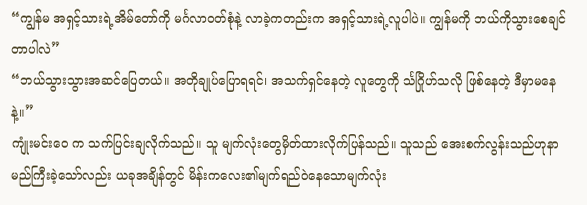“ကျွန်မ အရှင့်သားရဲ့အိမ်တော်ကို မင်္ဂလာဝတ်စုံနဲ့ လာခဲ့ကတည်းက အရှင့်သားရဲ့လူပါပဲ။ ကျွန်မကို ဘယ်ကိုသွားစေချင်တာပါလဲ”
“ဘယ်သွားသွားအဆင်ပြေတယ်။ အတိုချုပ်ပြောရရင်၊ အသက်ရှင်နေတဲ့ လူတွေကို င်္သဂြိုဟ်သလို ဖြစ်နေတဲ့ ဒီမှာမနေနဲ့။”
ကျုံးမင်းဝေ က သက်ပြင်းချလိုက်သည်။ သူ မျက်လုံးတွေမှိတ်ထားလိုက်ပြန်သည်။ သူသည် အေးစက်လွန်းသည်ဟုနာမည်ကြီးခဲ့သော်လည်း ယခုအချိန်တွင် မိန်းကလေး၏မျက်ရည်ဝဲနေသောမျက်လုံး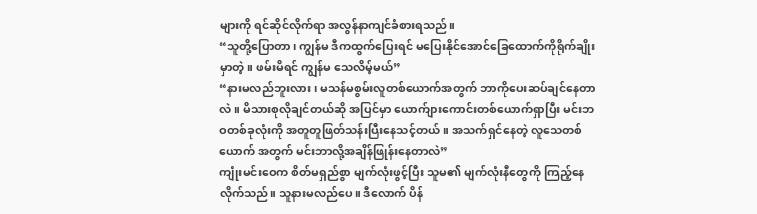များကို ရင်ဆိုင်လိုက်ရာ အလွန်နာကျင်ခံစားရသည်။
“သူတို့ပြောတာ၊ ကျွန်မ ဒီကထွက်ပြေးရင် မပြေးနိုင်အောင်ခြေထောက်ကိုရိုက်ချိုးမှာတဲ့။ ဖမ်းမိရင် ကျွန်မ သေလိမ့်မယ်”
“နားမလည်ဘူးလား၊ မသန်မစွမ်းလူတစ်ယောက်အတွက် ဘာကိုပေးဆပ်ချင်နေတာလဲ။ မိသားစုလိုချင်တယ်ဆို အပြင်မှာ ယောက်ျားကောင်းတစ်ယောက်ရှာပြီး မင်းဘဝတစ်ခုလုံးကို အတူတူဖြတ်သန်းပြီးနေသင့်တယ်။ အသက်ရှင်နေတဲ့ လူသေတစ်ယောက် အတွက် မင်းဘာလို့အချိန်ဖြုန်းနေတာလဲ”
ကျုံးမင်းဝေက စိတ်မရှည်စွာ မျက်လုံးဖွင့်ပြီး သူမ၏ မျက်လုံးနီတွေကို ကြည့်နေလိုက်သည်။ သူနားမလည်ပေ။ ဒီလောက် ပိန်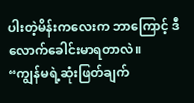ပါးတဲ့မိန်းကလေးက ဘာကြောင့် ဒီလောက်ခေါင်းမာရတာလဲ။
“ကျွန်မရဲ့ဆုံးဖြတ်ချက်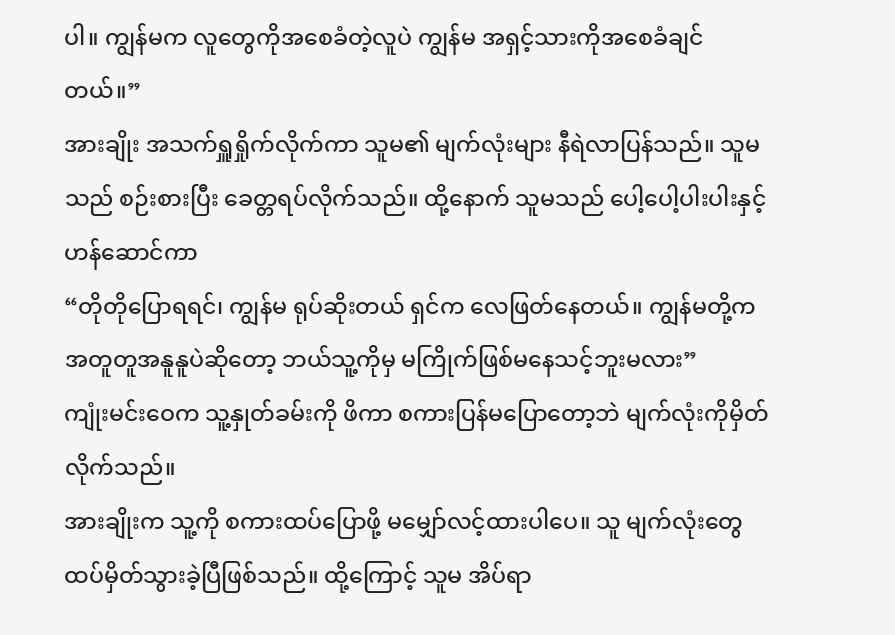ပါ။ ကျွန်မက လူတွေကိုအစေခံတဲ့လူပဲ ကျွန်မ အရှင့်သားကိုအစေခံချင်တယ်။”
အားချိုး အသက်ရှူရှိုက်လိုက်ကာ သူမ၏ မျက်လုံးများ နီရဲလာပြန်သည်။ သူမသည် စဉ်းစားပြီး ခေတ္တရပ်လိုက်သည်။ ထို့နောက် သူမသည် ပေါ့ပေါ့ပါးပါးနှင့် ဟန်ဆောင်ကာ
“တိုတိုပြောရရင်၊ ကျွန်မ ရုပ်ဆိုးတယ် ရှင်က လေဖြတ်နေတယ်။ ကျွန်မတို့က အတူတူအနူနူပဲဆိုတော့ ဘယ်သူ့ကိုမှ မကြိုက်ဖြစ်မနေသင့်ဘူးမလား”
ကျုံးမင်းဝေက သူ့နှုတ်ခမ်းကို ဖိကာ စကားပြန်မပြောတော့ဘဲ မျက်လုံးကိုမှိတ်လိုက်သည်။
အားချိုးက သူ့ကို စကားထပ်ပြောဖို့ မမျှော်လင့်ထားပါပေ။ သူ မျက်လုံးတွေထပ်မှိတ်သွားခဲ့ပြီဖြစ်သည်။ ထို့ကြောင့် သူမ အိပ်ရာ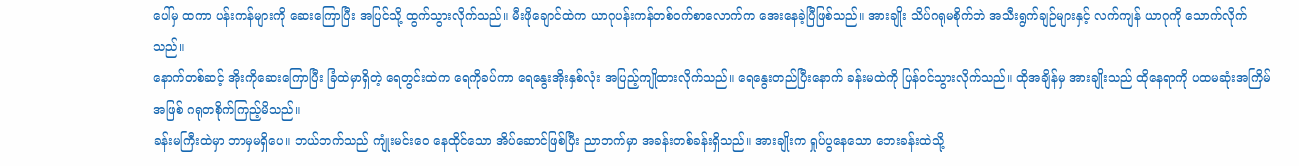ပေါ်မှ ထကာ ပန်းကန်များကို ဆေးကြောပြီး အပြင်သို့ ထွက်သွားလိုက်သည်။ မီးဖိုချောင်ထဲက ယာဂုပန်းကန်တစ်ဝက်စာလောက်က အေးနေခဲ့ပြီဖြစ်သည်။ အားချိုး သိပ်ဂရုမစိုက်ဘဲ အသီးရွက်ချဉ်များနှင့် လက်ကျန် ယာဂုကို သောက်လိုက်သည်။
နောက်တစ်ဆင့် အိုးကိုဆေးကြောပြီး ခြံထဲမှာရှိတဲ့ ရေတွင်းထဲက ရေကိုခပ်ကာ ရေနွေးအိုးနှစ်လုံး အပြည့်ကျိုထားလိုက်သည်။ ရေနွေးတည်ပြီးနောက် ခန်းမထဲကို ပြန်ဝင်သွားလိုက်သည်။ ထိုအချိန်မှ အားချိုးသည် ထိုနေရာကို ပထမဆုံးအကြိမ်အဖြစ် ဂရုတစိုက်ကြည့်မိသည်။
ခန်းမကြီးထဲမှာ ဘာမှမရှိပေ။ ဘယ်ဘက်သည် ကျုံးမင်းဝေ နေထိုင်သော အိပ်ဆောင်ဖြစ်ပြီး ညာဘက်မှာ အခန်းတစ်ခန်းရှိသည်။ အားချိုးက ရှုပ်ပွနေသော ဘေးခန်းထဲသို့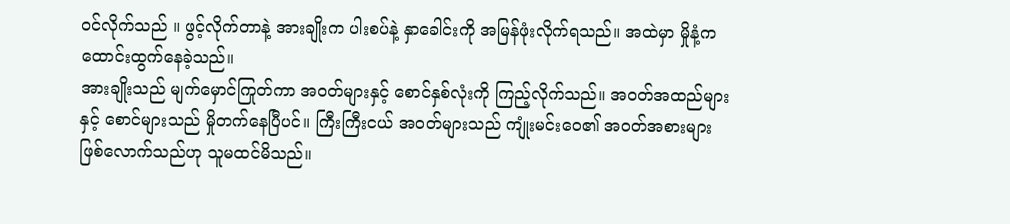ဝင်လိုက်သည် ။ ဖွင့်လိုက်တာနဲ့ အားချိုးက ပါးစပ်နဲ့ နှာခေါင်းကို အမြန်ဖုံးလိုက်ရသည်။ အထဲမှာ မှိုနံ့က ထောင်းထွက်နေခဲ့သည်။
အားချိုးသည် မျက်မှောင်ကြုတ်ကာ အဝတ်များနှင့် စောင်နှစ်လုံးကို ကြည့်လိုက်သည်။ အဝတ်အထည်များနှင့် စောင်များသည် မှိုတက်နေပြီပင်။ ကြီးကြီးငယ် အဝတ်များသည် ကျုံးမင်းဝေ၏ အဝတ်အစားများ ဖြစ်လောက်သည်ဟု သူမထင်မိသည်။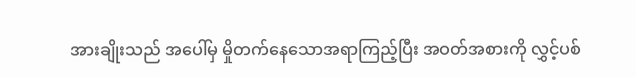အားချိုးသည် အပေါ်မှ မှိုတက်နေသောအရာကြည့်ပြီး အဝတ်အစားကို လွှင့်ပစ်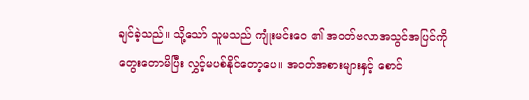ချင်ခဲ့သည်။ သို့သော် သူမသည် ကျုံးမင်းဝေ ၏ အဝတ်ဗလာအသွင်အပြင်ကို တွေးတောမိပြီး လွှင့်မပစ်နိုင်တော့ပေ။ အဝတ်အစားများနှင့် စောင်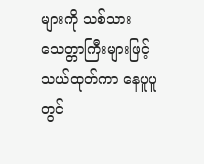များကို သစ်သားသေတ္တာကြီးများဖြင့် သယ်ထုတ်ကာ နေပူပူတွင်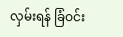လှမ်းရန် ခြံဝင်း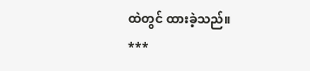ထဲတွင် ထားခဲ့သည်။
***